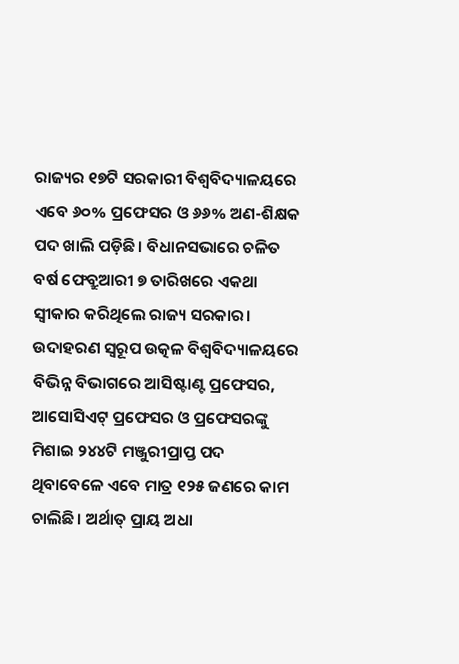ରାଜ୍ୟର ୧୭ଟି ସରକାରୀ ବିଶ୍ୱବିଦ୍ୟାଳୟରେ ଏବେ ୬୦% ପ୍ରଫେସର ଓ ୬୬% ଅଣ-ଶିକ୍ଷକ ପଦ ଖାଲି ପଡ଼ିଛି। ବିଧାନସଭାରେ ଚଳିତ ବର୍ଷ ଫେବ୍ରୁଆରୀ ୭ ତାରିଖରେ ଏକଥା ସ୍ୱୀକାର କରିଥିଲେ ରାଜ୍ୟ ସରକାର। ଉଦାହରଣ ସ୍ୱରୂପ ଉତ୍କଳ ବିଶ୍ୱବିଦ୍ୟାଳୟରେ ବିଭିନ୍ନ ବିଭାଗରେ ଆସିଷ୍ଟାଣ୍ଟ ପ୍ରଫେସର, ଆସୋସିଏଟ୍ ପ୍ରଫେସର ଓ ପ୍ରଫେସରଙ୍କୁ ମିଶାଇ ୨୪୪ଟି ମଞ୍ଜୁରୀପ୍ରାପ୍ତ ପଦ ଥିବାବେଳେ ଏବେ ମାତ୍ର ୧୨୫ ଜଣରେ କାମ ଚାଲିଛି। ଅର୍ଥାତ୍ ପ୍ରାୟ ଅଧା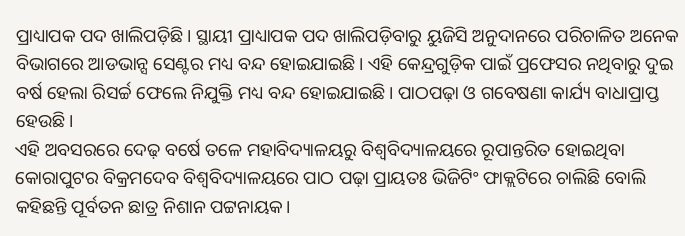ପ୍ରାଧ୍ୟାପକ ପଦ ଖାଲିପଡ଼ିଛି। ସ୍ଥାୟୀ ପ୍ରାଧ୍ୟାପକ ପଦ ଖାଲିପଡ଼ିବାରୁ ୟୁଜିସି ଅନୁଦାନରେ ପରିଚାଳିତ ଅନେକ ବିଭାଗରେ ଆଡଭାନ୍ସ ସେଣ୍ଟର ମଧ୍ୟ ବନ୍ଦ ହୋଇଯାଇଛି। ଏହି କେନ୍ଦ୍ରଗୁଡ଼ିକ ପାଇଁ ପ୍ରଫେସର ନଥିବାରୁ ଦୁଇ ବର୍ଷ ହେଲା ରିସର୍ଚ୍ଚ ଫେଲେ ନିଯୁକ୍ତି ମଧ୍ୟ ବନ୍ଦ ହୋଇଯାଇଛି। ପାଠପଢ଼ା ଓ ଗବେଷଣା କାର୍ଯ୍ୟ ବାଧାପ୍ରାପ୍ତ ହେଉଛି।
ଏହି ଅବସରରେ ଦେଢ଼ ବର୍ଷେ ତଳେ ମହାବିଦ୍ୟାଳୟରୁ ବିଶ୍ୱବିଦ୍ୟାଳୟରେ ରୂପାନ୍ତରିତ ହୋଇଥିବା କୋରାପୁଟର ବିକ୍ରମଦେବ ବିଶ୍ୱବିଦ୍ୟାଳୟରେ ପାଠ ପଢ଼ା ପ୍ରାୟତଃ ଭିଜିଟିଂ ଫାକ୍ଲଟିରେ ଚାଲିଛି ବୋଲି କହିଛନ୍ତି ପୂର୍ବତନ ଛାତ୍ର ନିଶାନ ପଟ୍ଟନାୟକ।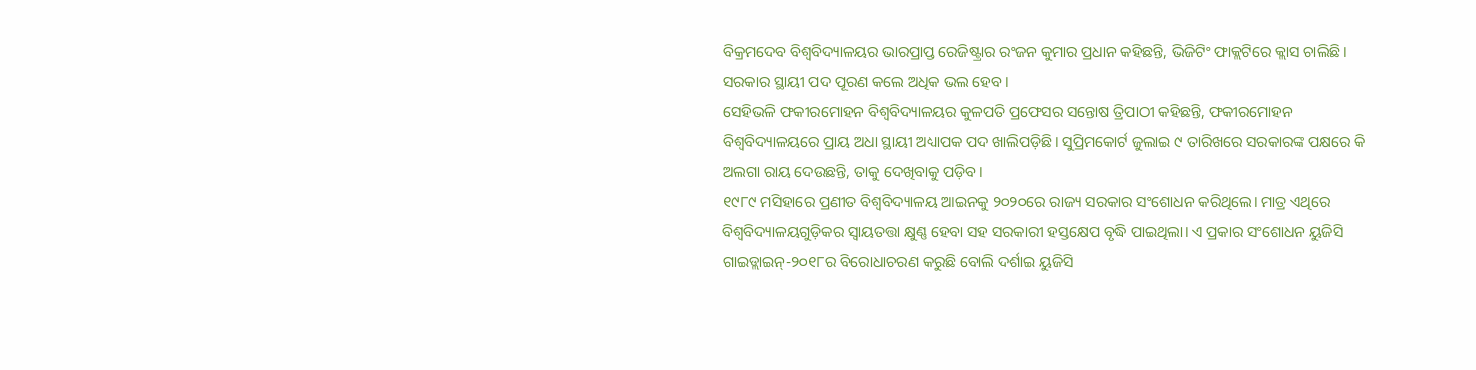ବିକ୍ରମଦେବ ବିଶ୍ୱବିଦ୍ୟାଳୟର ଭାରପ୍ରାପ୍ତ ରେଜିଷ୍ଟ୍ରାର ରଂଜନ କୁମାର ପ୍ରଧାନ କହିଛନ୍ତି, ଭିଜିଟିଂ ଫାକ୍ଲଟିରେ କ୍ଲାସ ଚାଲିଛି। ସରକାର ସ୍ଥାୟୀ ପଦ ପୂରଣ କଲେ ଅଧିକ ଭଲ ହେବ।
ସେହିଭଳି ଫକୀରମୋହନ ବିଶ୍ୱବିଦ୍ୟାଳୟର କୁଳପତି ପ୍ରଫେସର ସନ୍ତୋଷ ତ୍ରିପାଠୀ କହିଛନ୍ତି, ଫକୀରମୋହନ ବିଶ୍ୱବିଦ୍ୟାଳୟରେ ପ୍ରାୟ ଅଧା ସ୍ଥାୟୀ ଅଧ୍ୟାପକ ପଦ ଖାଲିପଡ଼ିଛି। ସୁପ୍ରିମକୋର୍ଟ ଜୁଲାଇ ୯ ତାରିଖରେ ସରକାରଙ୍କ ପକ୍ଷରେ କି ଅଲଗା ରାୟ ଦେଉଛନ୍ତି, ତାକୁ ଦେଖିବାକୁ ପଡ଼ିବ।
୧୯୮୯ ମସିହାରେ ପ୍ରଣୀତ ବିଶ୍ୱବିଦ୍ୟାଳୟ ଆଇନକୁ ୨୦୨୦ରେ ରାଜ୍ୟ ସରକାର ସଂଶୋଧନ କରିଥିଲେ। ମାତ୍ର ଏଥିରେ ବିଶ୍ୱବିଦ୍ୟାଳୟଗୁଡ଼ିକର ସ୍ୱାୟତତ୍ତା କ୍ଷୁଣ୍ଣ ହେବା ସହ ସରକାରୀ ହସ୍ତକ୍ଷେପ ବୃଦ୍ଧି ପାଇଥିଲା। ଏ ପ୍ରକାର ସଂଶୋଧନ ୟୁଜିସି ଗାଇଡ୍ଲାଇନ୍-୨୦୧୮ର ବିରୋଧାଚରଣ କରୁଛି ବୋଲି ଦର୍ଶାଇ ୟୁଜିସି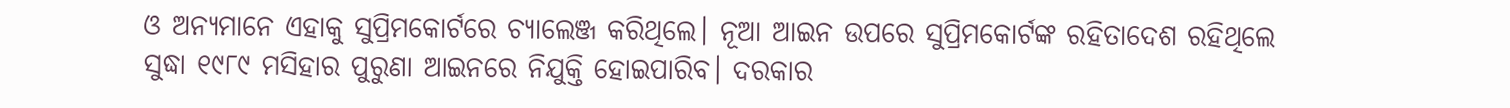ଓ ଅନ୍ୟମାନେ ଏହାକୁ ସୁପ୍ରିମକୋର୍ଟରେ ଚ୍ୟାଲେଞ୍ଜ କରିଥିଲେ। ନୂଆ ଆଇନ ଉପରେ ସୁପ୍ରିମକୋର୍ଟଙ୍କ ରହିତାଦେଶ ରହିଥିଲେ ସୁଦ୍ଧା ୧୯୮୯ ମସିହାର ପୁରୁଣା ଆଇନରେ ନିଯୁକ୍ତି ହୋଇପାରିବ। ଦରକାର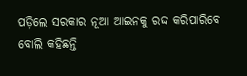ପଡ଼ିଲେ ସରକାର ନୂଆ ଆଇନକୁ ରଦ୍ଦ କରିପାରିବେ ବୋଲି କହିଛନ୍ତି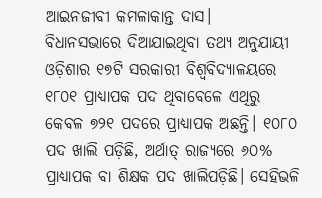ଆଇନଜୀବୀ କମଳାକାନ୍ତ ଦାସ।
ବିଧାନସଭାରେ ଦିଆଯାଇଥିବା ତଥ୍ୟ ଅନୁଯାୟୀ ଓଡ଼ିଶାର ୧୭ଟି ସରକାରୀ ବିଶ୍ୱବିଦ୍ୟାଳୟରେ ୧୮୦୧ ପ୍ରାଧ୍ୟାପକ ପଦ ଥିବାବେଳେ ଏଥିରୁ କେବଳ ୭୨୧ ପଦରେ ପ୍ରାଧ୍ୟାପକ ଅଛନ୍ତି। ୧୦୮୦ ପଦ ଖାଲି ପଡ଼ିଛି, ଅର୍ଥାତ୍ ରାଜ୍ୟରେ ୬୦% ପ୍ରାଧ୍ୟାପକ ବା ଶିକ୍ଷକ ପଦ ଖାଲିପଡ଼ିଛି। ସେହିଭଳି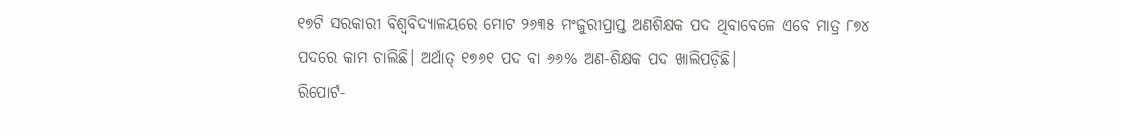୧୭ଟି ସରକାରୀ ବିଶ୍ୱବିଦ୍ୟାଳୟରେ ମୋଟ ୨୬୩୫ ମଂଜୁରୀପ୍ରାପ୍ତ ଅଣଶିକ୍ଷକ ପଦ ଥିବାବେଳେ ଏବେ ମାତ୍ର ୮୭୪ ପଦରେ କାମ ଚାଲିଛି। ଅର୍ଥାତ୍ ୧୭୬୧ ପଦ ବା ୬୬% ଅଣ-ଶିକ୍ଷକ ପଦ ଖାଲିପଡ଼ିଛି।
ରିପୋର୍ଟ-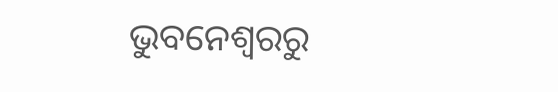ଭୁବନେଶ୍ୱରରୁ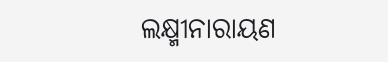ଲକ୍ଷ୍ମୀନାରାୟଣ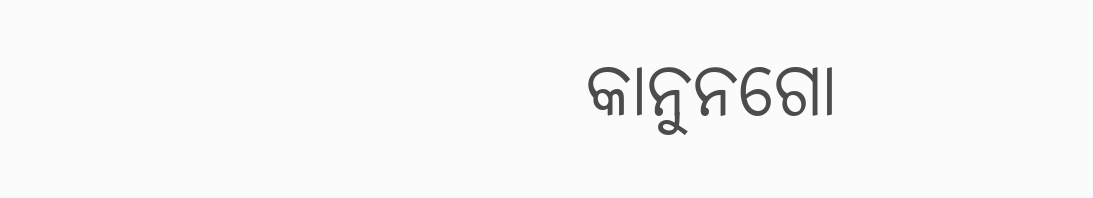କାନୁନଗୋ